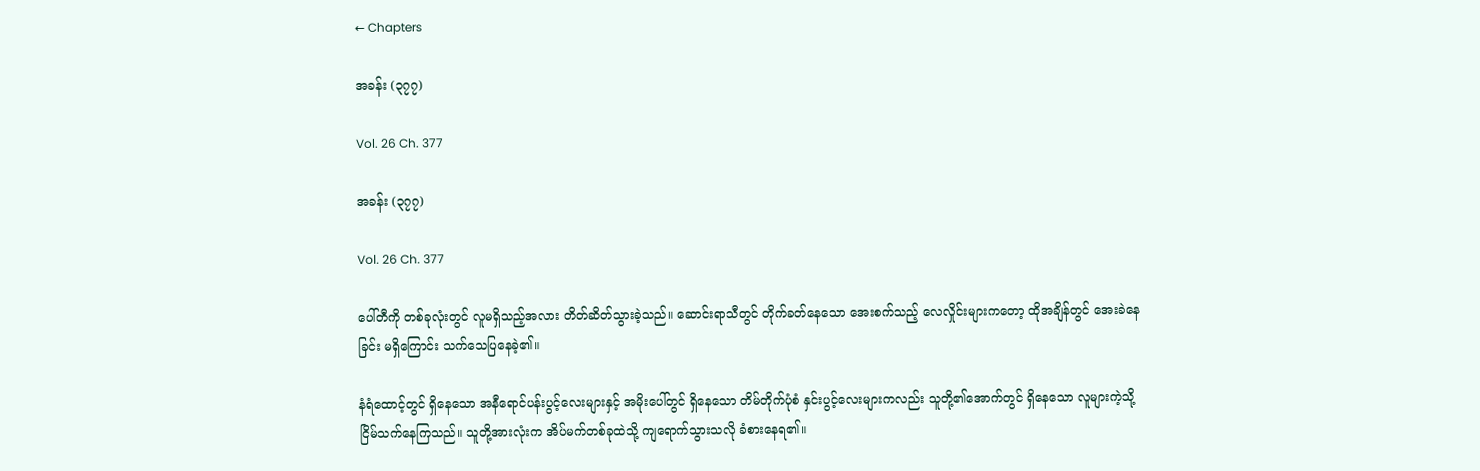← Chapters

အခန်း (၃၇၇)

Vol. 26 Ch. 377

အခန်း (၃၇၇)

Vol. 26 Ch. 377

ပေါ်တီကို တစ်ခုလုံးတွင် လူမရှိသည့်အလား တိတ်ဆိတ်သွားခဲ့သည်။ ဆောင်းရာသီတွင် တိုက်ခတ်နေသော အေးစက်သည့် လေလှိုင်းများကတော့ ထိုအချိန်တွင် အေးခဲနေခြင်း မရှိကြောင်း သက်သေပြနေခဲ့၏။

နံရံထောင့်တွင် ရှိ‌နေသော အနီရောင်ပန်းပွင့်လေးများနှင့် အမိုးပေါ်တွင် ရှိနေသော တိမ်တိုက်ပုံစံ နှင်းပွင့်လေးများကလည်း သူတို့၏အောက်တွင် ရှိနေသော လူများကဲ့သို့ ငြိမ်သက်နေကြသည်။ သူတို့အားလုံးက အိပ်မက်တစ်ခုထဲသို့ ကျရောက်သွားသလို ခံစားနေရ၏။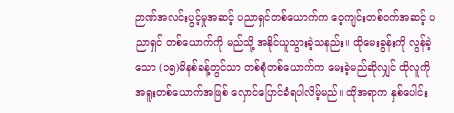ဉာဏ်အလင်းပွင့်မှုအဆင့် ပညာရှင်တစ်ယောက်က ဝေ့ကျင်းတစ်ဝက်အဆင့် ပညာရှင် တစ်ယောက်ကို မည်သို့ အနိုင်ယူသွားခဲ့သနည်း။ ထိုမေးခွန်းကို လွန်ခဲ့သော (၁၅)မိနစ်ခန့်တွင်သာ တစ်စုံတစ်ယောက်က မေးခဲ့မည်ဆိုလျှင် ထိုလူကို အရူးတစ်ယောက်အဖြစ် လှောင်ပြောင်ခံရပါလိမ့်မည်။ ထိုအရာက နှစ်ပေါင်း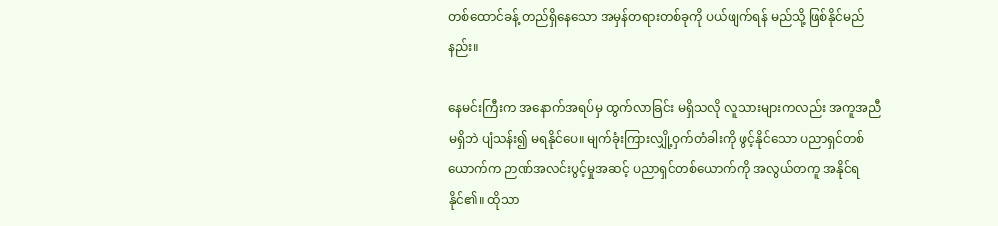တစ်ထောင်ခန့် တည်ရှိနေသော အမှန်တရားတစ်ခုကို ပယ်ဖျက်ရန် မည်သို့ ဖြစ်နိုင်မည်နည်း။

နေမင်းကြီးက အနောက်အရပ်မှ ထွက်လာခြင်း မရှိသလို လူသားများကလည်း အကူအညီမရှိဘဲ ပျံသန်း၍ မရနိုင်ပေ။ မျက်ခုံးကြားလျှို့ဝှက်တံခါးကို ဖွင့်နိုင်သော ပညာရှင်တစ်ယောက်က ဉာဏ်အလင်းပွင့်မှုအဆင့် ပညာရှင်တစ်ယောက်ကို အလွယ်တကူ အနိုင်ရနိုင်၏။ ထိုသာ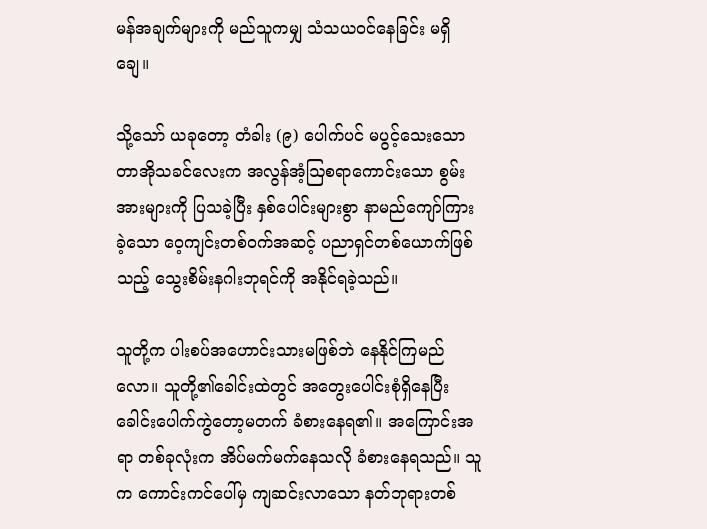မန်အချက်များကို မည်သူကမျှ သံသယဝင်နေခြင်း မရှိချေ။

သို့သော် ယခုတော့ တံခါး (၉) ပေါက်ပင် မပွင့်သေးသော တာအိုသခင်လေးက အလွန်အံ့ဩစရာကောင်းသော စွမ်းအားများကို ပြသခဲ့ပြီး နှစ်ပေါင်းများစွာ နာမည်ကျော်ကြားခဲ့သော ဝေ့ကျင်းတစ်ဝက်အဆင့် ပညာရှင်တစ်ယောက်ဖြစ်သည့် သွေးစိမ်းနဂါးဘုရင်ကို အနိုင်ရခဲ့သည်။

သူတို့က ပါးစပ်အဟောင်းသားမဖြစ်ဘဲ နေနိုင်ကြမည်လော။ သူတို့၏ခေါင်းထဲတွင် အတွေးပေါင်းစုံရှိနေပြီး ခေါင်းပေါက်ကွဲတော့မတက် ခံစားနေရ၏။ အကြောင်းအရာ တစ်ခုလုံးက အိပ်မက်မက်နေသလို ခံစားနေရသည်။ သူက ကောင်းကင်ပေါ်မှ ကျဆင်းလာသော နတ်ဘုရားတစ်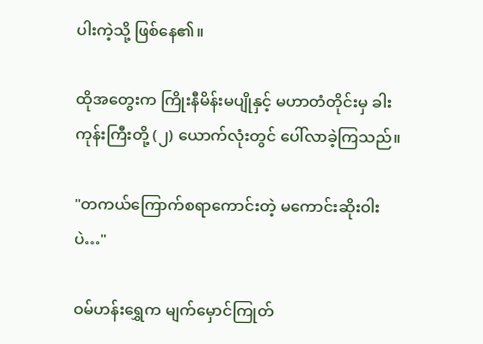ပါးကဲ့သို့ ဖြစ်နေ၏။

ထိုအတွေးက ကြိုးနီမိန်းမပျိုနှင့် မဟာတံတိုင်းမှ ခါးကုန်းကြီးတို့ (၂) ယောက်လုံးတွင် ပေါ်လာခဲ့ကြသည်။

"တကယ်ကြောက်စရာကောင်းတဲ့ မကောင်းဆိုးဝါးပဲ…"

ဝမ်ဟန်း‌‌ရွှေက မျက်မှောင်ကြုတ်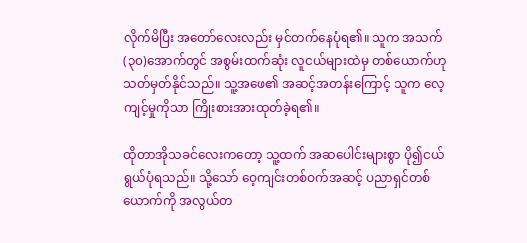လိုက်မိပြီး အတော်လေးလည်း မှင်တက်နေပုံရ၏။ သူက အသက် (၃၀)အောက်တွင် အစွမ်းထက်ဆုံး လူငယ်များထဲမှ တစ်ယောက်ဟု သတ်မှတ်နိုင်သည်။ သူ့အဖေ၏ အဆင့်အတန်းကြောင့် သူက လေ့ကျင့်မှုကိုသာ ကြိုးစားအားထုတ်ခဲ့ရ၏။

ထိုတာအိုသခင်လေးကတော့ သူ့ထက် အဆပေါင်းများစွာ ပို၍ငယ်ရွယ်ပုံရသည်။ သို့သော် ဝေ့ကျင်းတစ်ဝက်အဆင့် ပညာရှင်တစ်ယောက်ကို အလွယ်တ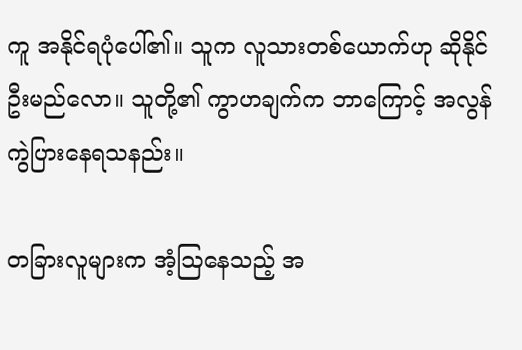ကူ အနိုင်ရပုံပေါ်၏။ သူက လူသားတစ်ယောက်ဟု ဆိုနိုင်ဦးမည်လော။ သူတို့၏ ကွာဟချက်က ဘာကြောင့် အလွန်ကွဲပြားနေရသနည်း။

တခြားလူများက အံ့ဩနေသည့် အ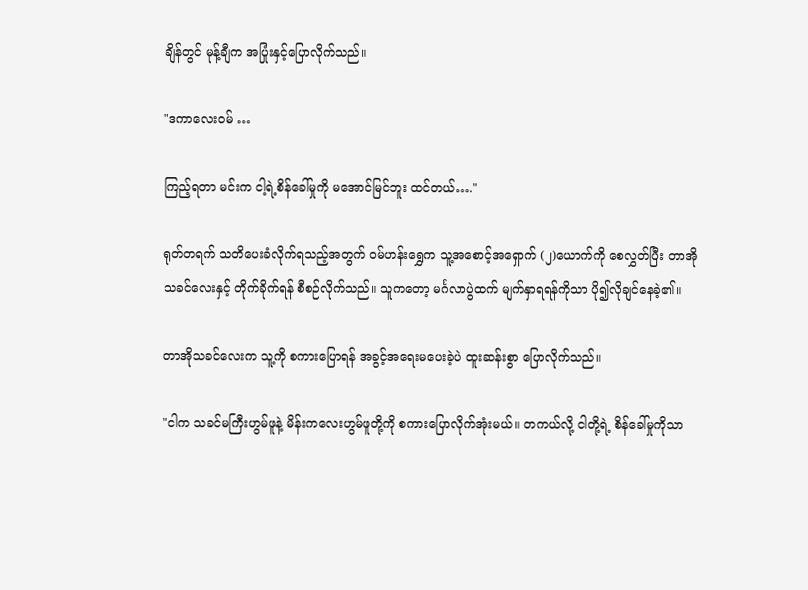ချိန်တွင် မုန့်ချီက အပြုံးနှင့်ပြောလိုက်သည်။

"ဒကာလေးဝမ် …

ကြည့်ရတာ မင်းက ငါ့ရဲ့စိန်ခေါ်မှုကို မအောင်မြင်ဘူး ထင်တယ်…."

ရုတ်တရက် သတိပေးခံလိုက်ရသည့်အတွက် ဝမ်ဟန်းရွှေက သူ့အစောင့်အရှောက် (၂)ယောက်ကို စေလွှတ်ပြီး တာအိုသခင်လေးနှင့် တိုက်ခိုက်ရန် စီစဉ်လိုက်သည်။ သူကတော့ မင်္ဂလာပွဲထက် မျက်နှာရရန်ကိုသာ ပို၍လိုချင်နေခဲ့၏။

တာအိုသခင်လေးက သူ့ကို စကားပြောရန် အခွင့်အရေးမပေးခဲ့ပဲ ထူးဆန်းစွာ ပြောလိုက်သည်။

"ငါက သခင်မကြီးဟွမ်ဖူနဲ့ မိန်းကလေးဟွမ်ဖူတို့ကို စကားပြောလိုက်အုံးမယ်။ တကယ်လို့ ငါတို့ရဲ့ စိန်ခေါ်မှုကိုသာ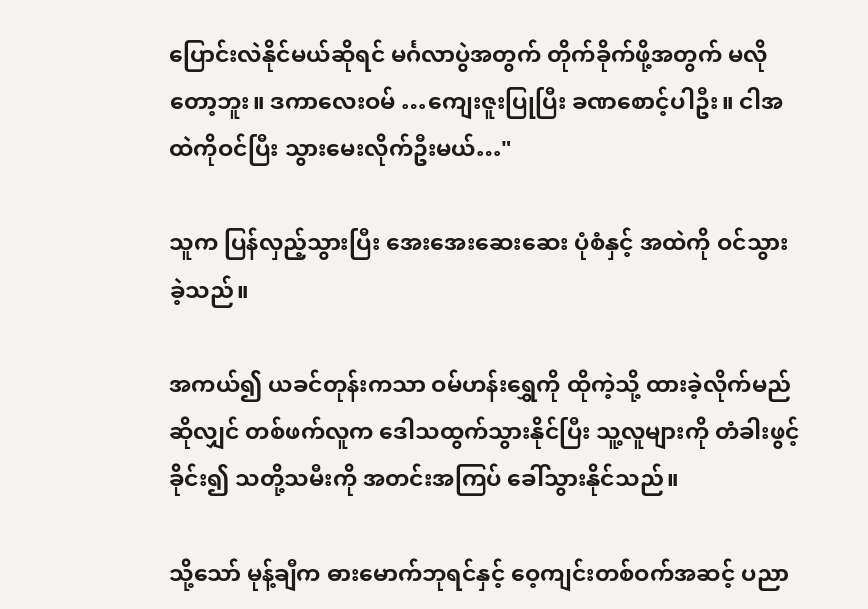ပြောင်းလဲနိုင်မယ်ဆိုရင် မင်္ဂလာပွဲအတွက် တိုက်ခိုက်ဖို့အတွက် မလိုတော့ဘူး။ ဒကာလေးဝမ် …ကျေးဇူးပြုပြီး ခဏစောင့်ပါဦး။ ငါအထဲကိုဝင်ပြီး သွားမေးလိုက်ဦးမယ်…"

သူက ပြန်လှည့်သွားပြီး အေးအေးဆေးဆေး ပုံစံနှင့် အထဲကို ဝင်သွားခဲ့သည်။

အကယ်၍ ယခင်တုန်းကသာ ဝမ်ဟန်းရွှေကို ထိုကဲ့သို့ ထားခဲ့လိုက်မည်ဆိုလျှင် တစ်ဖက်လူက ဒေါသထွက်သွားနိုင်ပြီး သူ့လူများကို တံခါးဖွင့်ခိုင်း၍ သတို့သမီးကို အတင်းအကြပ် ခေါ်သွားနိုင်သည်။

သို့သော် မုန့်ချီက ဓားမောက်ဘုရင်နှင့် ဝေ့ကျင်းတစ်ဝက်အဆင့် ပညာ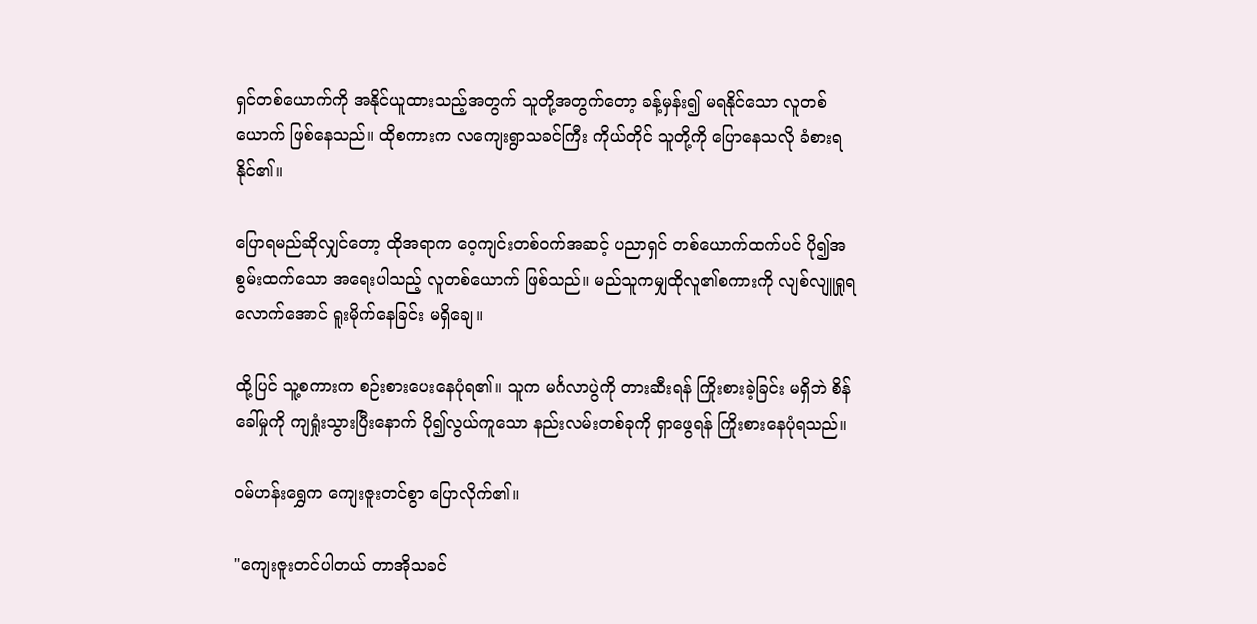ရှင်တစ်ယောက်ကို အနိုင်ယူထားသည့်အတွက် သူတို့အတွက်တော့ ခန့်မှန်း၍ မရနိုင်သော လူတစ်ယောက် ဖြစ်နေသည်။ ထိုစကားက လကျေးရွာသခင်ကြီး ကိုယ်တိုင် သူတို့ကို ပြောနေသလို ခံစားရနိုင်၏။

ပြောရမည်ဆိုလျှင်တော့ ထိုအရာက ဝေ့ကျင်းတစ်ဝက်အဆင့် ပညာရှင် တစ်ယောက်ထက်ပင် ပို၍အစွမ်းထက်သော အရေးပါသည့် လူတစ်ယောက် ဖြစ်သည်။ မည်သူကမျှထိုလူ၏စကားကို လျစ်လျူရှုရလောက်အောင် ရူးမိုက်နေခြင်း မရှိချေ။

ထို့ပြင် သူ့စကားက စဉ်းစားပေးနေပုံရ၏။ သူက မင်္ဂလာပွဲကို တားဆီးရန် ကြိုးစားခဲ့ခြင်း မရှိဘဲ စိန်ခေါ်မှုကို ကျရှုံးသွားပြီးနောက် ပို၍လွယ်ကူသော နည်းလမ်းတစ်ခုကို ရှာဖွေရန် ကြိုးစားနေပုံရသည်။

ဝမ်ဟန်းရွှေက ကျေးဇူးတင်စွာ ပြောလိုက်၏။

"ကျေးဇူးတင်ပါတယ် တာအိုသခင်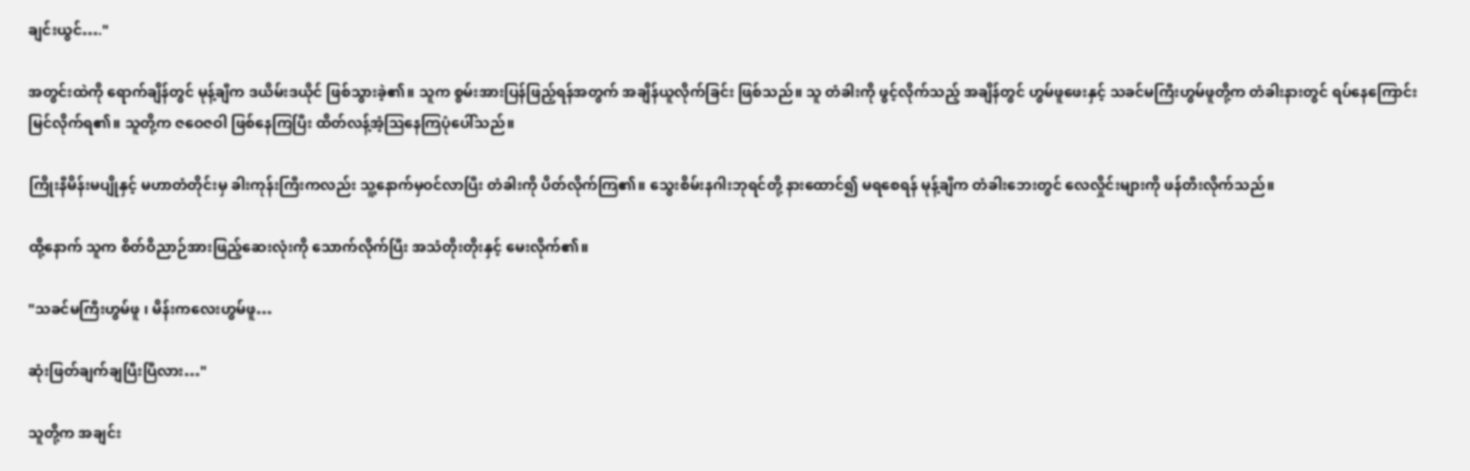ချင်းယွင်…."

အတွင်းထဲကို ရောက်ချိန်တွင် မုန့်ချီက ဒယိမ်းဒယိုင် ဖြစ်သွားခဲ့၏။ သူက စွမ်းအားပြန်ဖြည့်ရန်အတွက် အချိန်ယူလိုက်ခြင်း ဖြစ်သည်။ သူ တံခါးကို ဖွင့်လိုက်သည့် အချိန်တွင် ဟွမ်ဖူဖေးနှင့် သခင်မကြီးဟွမ်ဖူတို့က တံခါးနားတွင် ရပ်နေကြောင်း မြင်လိုက်ရ၏။ သူတို့က ဇဝေဇဝါ ဖြစ်နေကြပြီး ထိတ်လန့်အံ့ဩနေကြပုံပေါ်သည်။

ကြိုးနီမိန်းမပျိုနှင့် မဟာတံတိုင်းမှ ခါးကုန်းကြီးကလည်း သူ့နောက်မှဝင်လာပြီး တံခါးကို ပိတ်လိုက်ကြ၏။ သွေးစိမ်းနဂါးဘုရင်တို့ နားထောင်၍ မရစေရန် မုန့်ချီက တံခါးဘေးတွင် လေလှိုင်းများကို ဖန်တီးလိုက်သည်။

ထို့နောက် သူက စိတ်ဝိညာဉ်အားဖြည့်ဆေးလုံးကို သောက်လိုက်ပြီး အသံတိုးတိုးနှင့် မေးလိုက်၏။

"သခင်မကြီးဟွမ်ဖူ ၊ မိန်းကလေးဟွမ်ဖူ…

ဆုံးဖြတ်ချက်ချပြီးပြီလား…"

သူတို့က အချင်း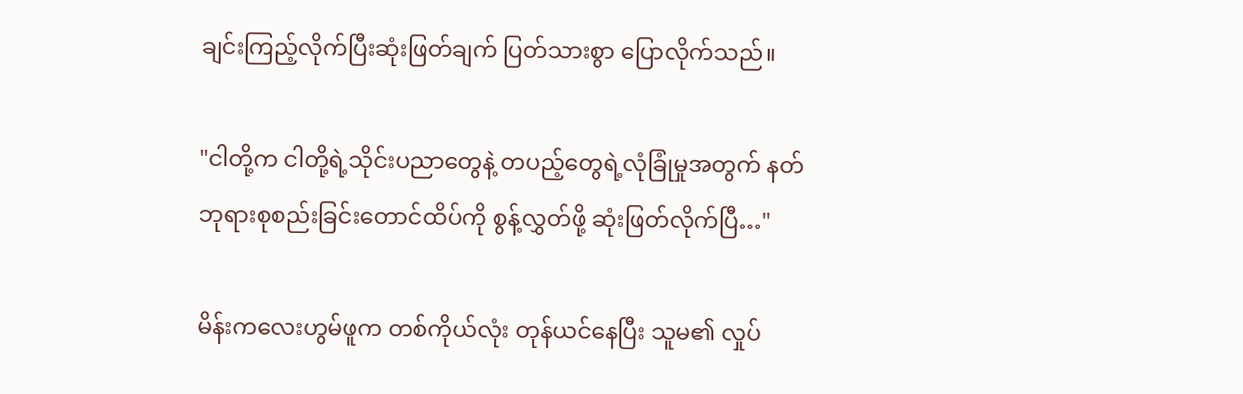ချင်းကြည့်လိုက်ပြီးဆုံးဖြတ်ချက် ပြတ်သားစွာ ပြောလိုက်သည်။

"ငါတို့က ငါတို့ရဲ့သိုင်းပညာတွေနဲ့ တပည့်တွေရဲ့လုံခြုံမှုအတွက် နတ်ဘုရားစုစည်းခြင်းတောင်ထိပ်ကို စွန့်လွှတ်ဖို့ ဆုံးဖြတ်လိုက်ပြီ…"

မိန်းကလေးဟွမ်ဖူက တစ်ကိုယ်လုံး တုန်ယင်နေပြီး သူမ၏ လှုပ်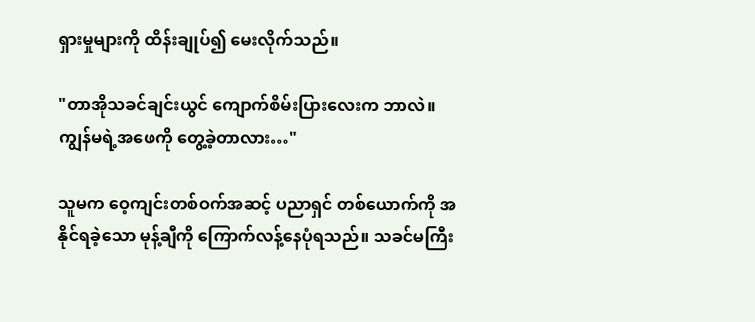ရှားမှုများကို ထိန်းချုပ်၍ မေးလိုက်သည်။

"တာအိုသခင်ချင်းယွင် ကျောက်စိမ်းပြားလေးက ဘာလဲ။ ကျွန်မရဲ့အဖေကို တွေ့ခဲ့တာလား…"

သူမက ဝေ့ကျင်းတစ်ဝက်အဆင့် ပညာရှင် တစ်ယောက်ကို အနိုင်ရခဲ့သော မုန့်ချီကို ကြောက်လန့်နေပုံရသည်။ သခင်မကြီး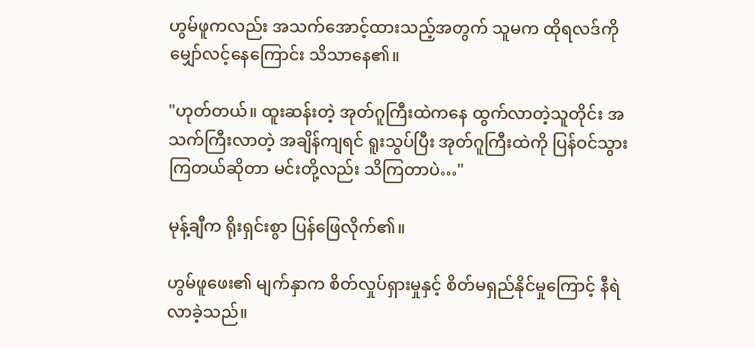ဟွမ်ဖူကလည်း အသက်အောင့်ထားသည့်အတွက် သူမက ထိုရလဒ်ကို မျှော်လင့်နေကြောင်း သိသာနေ၏။

"ဟုတ်တယ်။ ထူးဆန်းတဲ့ အုတ်ဂူကြီးထဲကနေ ထွက်လာတဲ့သူတိုင်း အသက်ကြီးလာတဲ့ အချိန်ကျရင် ရူးသွပ်ပြီး အုတ်ဂူကြီးထဲကို ပြန်ဝင်သွားကြတယ်ဆိုတာ မင်းတို့လည်း သိကြတာပဲ…"

မုန့်ချီက ရိုးရှင်းစွာ ပြန်ဖြေလိုက်၏။

ဟွမ်ဖူဖေး၏ မျက်နှာက စိတ်လှုပ်ရှားမှုနှင့် စိတ်မရှည်နိုင်မှုကြောင့် နီရဲလာခဲ့သည်။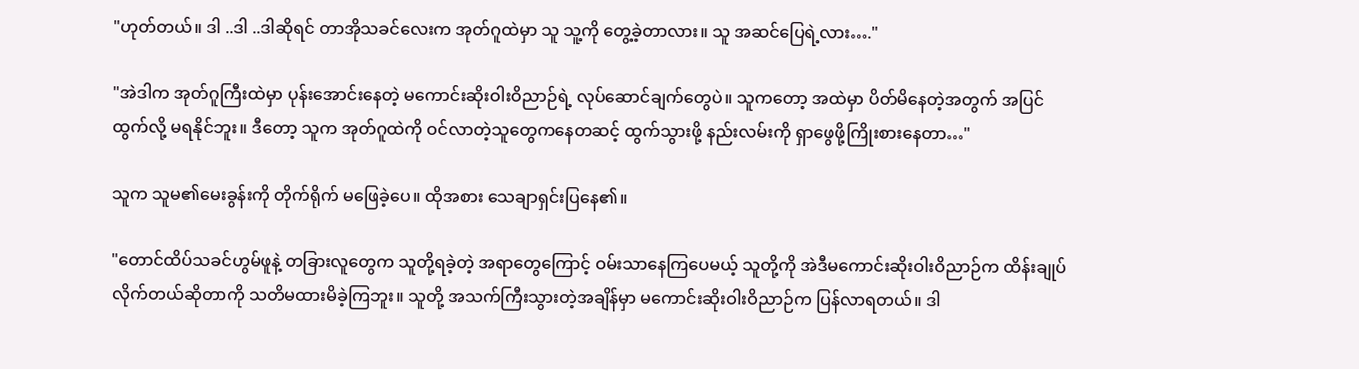"ဟုတ်တယ်။ ဒါ ..ဒါ ..ဒါဆိုရင် တာအိုသခင်လေးက အုတ်ဂူထဲမှာ သူ သူ့ကို တွေ့ခဲ့တာလား။ သူ အဆင်ပြေရဲ့လား…."

"အဲဒါက အုတ်ဂူကြီးထဲမှာ ပုန်းအောင်းနေတဲ့ မကောင်းဆိုးဝါးဝိညာဉ်ရဲ့ လုပ်ဆောင်ချက်တွေပဲ။ သူကတော့ အထဲမှာ ပိတ်မိနေတဲ့အတွက် အပြင်ထွက်လို့ မရနိုင်ဘူး။ ဒီတော့ သူက အုတ်ဂူထဲကို ဝင်လာတဲ့သူတွေကနေတဆင့် ထွက်သွားဖို့ နည်းလမ်းကို ရှာဖွေဖို့ကြိုးစားနေတာ…"

သူက သူမ၏မေးခွန်းကို တိုက်ရိုက် မဖြေခဲ့ပေ။ ထိုအစား သေချာရှင်းပြနေ၏။

"တောင်ထိပ်သခင်ဟွမ်ဖူနဲ့ တခြားလူတွေက သူတို့ရခဲ့တဲ့ အရာတွေကြောင့် ဝမ်းသာနေကြပေမယ့် သူတို့ကို အဲဒီမကောင်းဆိုးဝါးဝိညာဉ်က ထိန်းချုပ်လိုက်တယ်ဆိုတာကို သတိမထားမိခဲ့ကြဘူး။ သူတို့ အသက်ကြီးသွားတဲ့အချိန်မှာ မကောင်းဆိုးဝါးဝိညာဉ်က ပြန်လာရတယ်။ ဒါ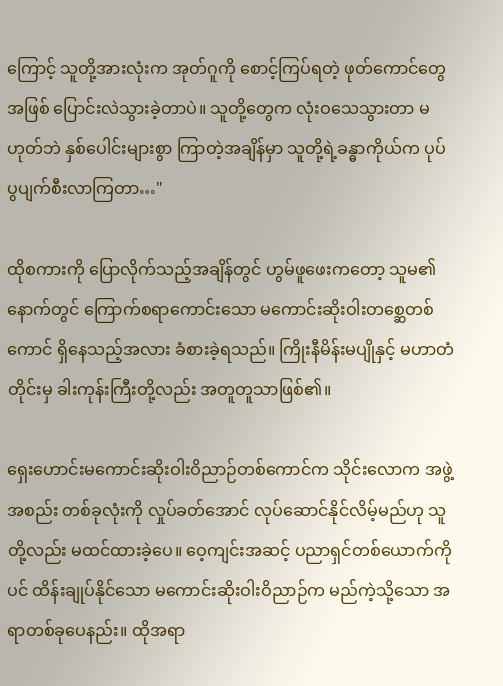ကြောင့် သူတို့အားလုံးက အုတ်ဂူကို စောင့်ကြပ်ရတဲ့ ဖုတ်ကောင်တွေအဖြစ် ပြောင်းလဲသွားခဲ့တာပဲ။ သူတို့တွေက လုံးဝသေသွားတာ မဟုတ်ဘဲ နှစ်ပေါင်းများစွာ ကြာတဲ့အချိန်မှာ သူတို့ရဲ့ခန္ဓာကိုယ်က ပုပ်ပွပျက်စီးလာကြတာ…"

ထိုစကားကို ပြောလိုက်သည့်အချိန်တွင် ဟွမ်ဖူဖေးကတော့ သူမ၏နောက်တွင် ကြောက်စရာကောင်းသော မကောင်းဆိုးဝါးတစ္ဆေတစ်ကောင် ရှိနေသည့်အလား ခံစားခဲ့ရသည်။ ကြိုးနီမိန်းမပျိုနှင့် မဟာတံတိုင်းမှ ခါးကုန်းကြီးတို့လည်း အတူတူသာဖြစ်၏။

ရှေးဟောင်းမကောင်းဆိုးဝါးဝိညာဉ်တစ်ကောင်က သိုင်းလောက အဖွဲ့အစည်း တစ်ခုလုံးကို လှုပ်ခတ်အောင် လုပ်ဆောင်နိုင်လိမ့်မည်ဟု သူတို့လည်း မထင်ထားခဲ့ပေ။ ဝေ့ကျင်းအဆင့် ပညာရှင်တစ်ယောက်ကိုပင် ထိန်းချုပ်နိုင်သော မကောင်းဆိုးဝါးဝိညာဉ်က မည်ကဲ့သို့သော အရာတစ်ခုပေနည်း။ ထိုအရာ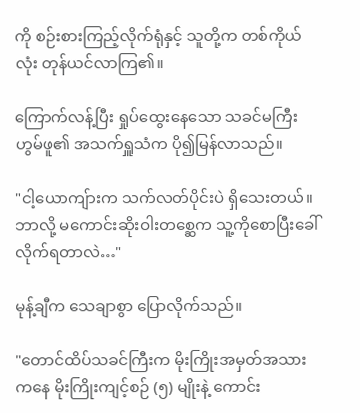ကို စဉ်းစားကြည့်လိုက်ရုံနှင့် သူတို့က တစ်ကိုယ်လုံး တုန်ယင်လာကြ၏။

ကြောက်လန့်ပြီး ရှုပ်ထွေးနေသော သခင်မကြီးဟွမ်ဖူ၏ အသက်ရှူသံက ပို၍မြန်လာသည်။

"ငါ့ယောကျ်ားက သက်လတ်ပိုင်းပဲ ရှိသေးတယ်။ ဘာလို့ မကောင်းဆိုးဝါးတစ္ဆေက သူ့ကိုစောပြီးခေါ်လိုက်ရတာလဲ…"

မုန့်ချီက သေချာစွာ ပြောလိုက်သည်။

"တောင်ထိပ်သခင်ကြီးက မိုးကြိုးအမှတ်အသားကနေ မိုးကြိုးကျင့်စဉ် (၅) မျိုးနဲ့ ကောင်း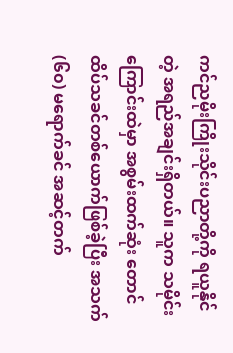ကင်ညမိုးကြိုးသိုင်းပညာတို့ကို ရယူနိုင်တဲ့ အရည်အချင်းရှိတယ်။ သူက သမိုင်းကြောင်းထဲမှာ အစွမ်းထက်ဆုံး တောင်ထိပ်သခင်တစ်ယောက်ဖြစ်ခဲ့ပြီး အသက်(၆၀) မရောက်ခင် အဆင့်တက်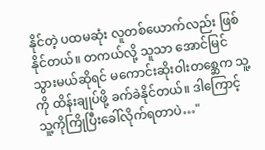နိုင်တဲ့ ပထမဆုံး လူတစ်ယောက်လည်း ဖြစ်နိုင်တယ်။ တကယ်လို့ သူသာ အောင်မြင်သွားမယ်ဆိုရင် မကောင်းဆိုးဝါးတစ္ဆေက သူ့ကို ထိန်းချုပ်ဖို့ ခက်ခဲနိုင်တယ်။ ဒါကြောင့် သူ့ကိုကြိုပြီးခေါ်လိုက်ရတာပဲ…"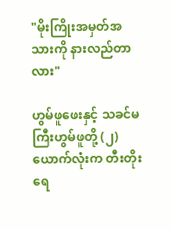"မိုးကြိုးအမှတ်အသားကို နားလည်တာလား"

ဟွမ်ဖူဖေးနှင့် သခင်မကြီးဟွမ်ဖူတို့ (၂) ယောက်လုံးက တီးတိုးရေ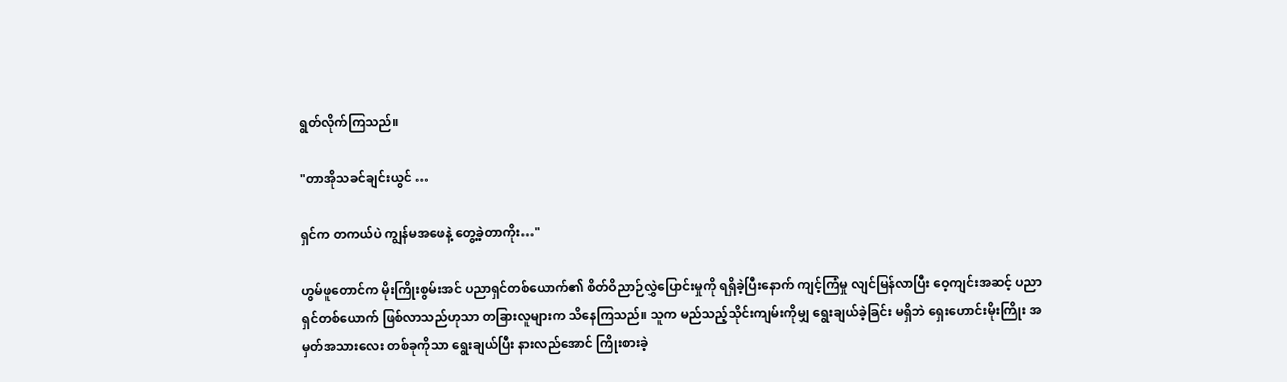ရွတ်လိုက်ကြသည်။

"တာအိုသခင်ချင်းယွင် …

ရှင်က တကယ်ပဲ ကျွန်မအဖေနဲ့ တွေ့ခဲ့တာကိုး…"

ဟွမ်ဖူတောင်က မိုးကြိုးစွမ်းအင် ပညာရှင်တစ်ယောက်၏ စိတ်ဝိညာဉ်လွှဲပြောင်းမှုကို ရရှိခဲ့ပြီးနောက် ကျင့်ကြံမှု လျင်မြန်လာပြီး ဝေ့ကျင်းအဆင့် ပညာရှင်တစ်ယောက် ဖြစ်လာသည်ဟုသာ တခြားလူများက သိနေကြသည်။ သူက မည်သည့်သိုင်းကျမ်းကိုမျှ ရွေးချယ်ခဲ့ခြင်း မရှိဘဲ ရှေးဟောင်းမိုးကြိုး အမှတ်အသားလေး တစ်ခုကိုသာ ရွေးချယ်ပြီး နားလည်အောင် ကြိုးစားခဲ့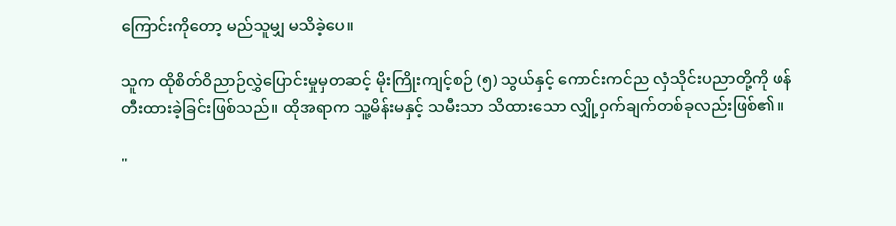ကြောင်းကိုတော့ မည်သူမျှ မသိခဲ့ပေ။

သူက ထိုစိတ်ဝိညာဉ်လွှဲပြောင်းမှုမှတဆင့် မိုးကြိုးကျင့်စဉ် (၅) သွယ်နှင့် ကောင်းကင်ည လှံသိုင်းပညာတို့ကို ဖန်တီးထားခဲ့ခြင်းဖြစ်သည်။ ထိုအရာက သူ့မိန်းမနှင့် သမီးသာ သိထားသော လျှို့ဝှက်ချက်တစ်ခုလည်းဖြစ်၏။

"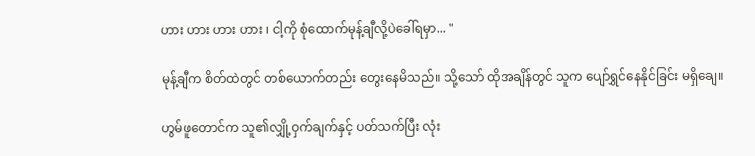ဟား ဟား ဟား ဟား ၊ ငါ့ကို စုံထောက်မုန့်ချီလို့ပဲခေါ်ရမှာ... "

မုန့်ချီက စိတ်ထဲတွင် တစ်ယောက်တည်း တွေးနေမိသည်။ သို့သော် ထိုအချိန်တွင် သူက ပျော်ရွှင်နေနိုင်ခြင်း မရှိချေ။

ဟွမ်ဖူတောင်က သူ၏လျှို့ဝှက်ချက်နှင့် ပတ်သက်ပြီး လုံး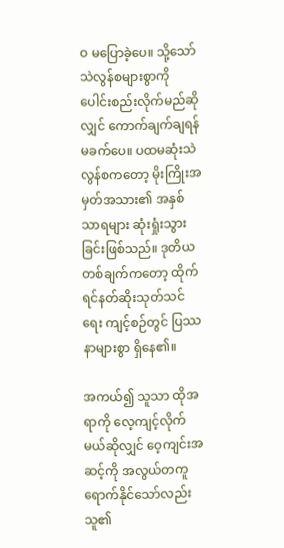ဝ မပြောခဲ့ပေ။ သို့သော် သဲလွန်စများစွာကို ပေါင်းစည်းလိုက်မည်ဆိုလျှင် ကောက်ချက်ချရန် မခက်ပေ။ ပထမဆုံးသဲလွန်စကတော့ မိုးကြိုးအမှတ်အသား၏ အနှစ်သာရများ ဆုံးရှုံးသွားခြင်းဖြစ်သည်။ ဒုတိယတစ်ချက်ကတော့ ထိုက်ရင်နတ်ဆိုးသုတ်သင်ရေး ကျင့်စဉ်တွင် ပြဿနာများစွာ ရှိနေ၏။

အကယ်၍ သူသာ ထိုအရာကို လေ့ကျင့်လိုက်မယ်ဆိုလျှင် ဝေ့ကျင်းအဆင့်ကို အလွယ်တကူ ရောက်နိုင်သော်လည်း သူ၏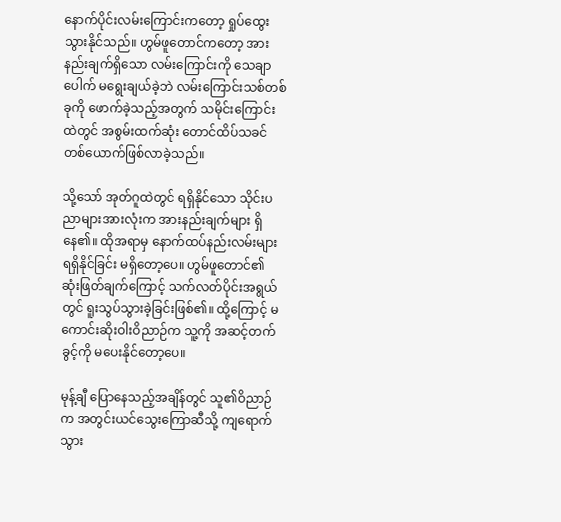နောက်ပိုင်းလမ်းကြောင်းကတော့ ရှုပ်ထွေးသွားနိုင်သည်။ ဟွမ်ဖူတောင်ကတော့ အားနည်းချက်ရှိသော လမ်းကြောင်းကို သေချာပေါက် မရွေးချယ်ခဲ့ဘဲ လမ်းကြောင်းသစ်တစ်ခုကို ဖောက်ခဲ့သည့်အတွက် သမိုင်းကြောင်းထဲတွင် အစွမ်းထက်ဆုံး တောင်ထိပ်သခင်တစ်ယောက်ဖြစ်လာခဲ့သည်။

သို့သော် အုတ်ဂူထဲတွင် ရရှိနိုင်သော သိုင်းပညာများအားလုံးက အားနည်းချက်များ ရှိနေ၏။ ထိုအရာမှ နောက်ထပ်နည်းလမ်းများ ရရှိနိုင်ခြင်း မရှိတော့ပေ။ ဟွမ်ဖူတောင်၏ ဆုံးဖြတ်ချက်ကြောင့် သက်လတ်ပိုင်းအရွယ်တွင် ရူးသွပ်သွားခဲ့ခြင်းဖြစ်၏။ ထို့ကြောင့် မကောင်းဆိုးဝါးဝိညာဉ်က သူ့ကို အဆင့်တက်ခွင့်ကို မပေးနိုင်တော့ပေ။

မုန့်ချီ ပြောနေသည့်အချိန်တွင် သူ၏ဝိညာဉ်က အတွင်းယင်သွေးကြောဆီသို့ ကျရောက်သွား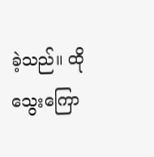ခဲ့သည်။ ထိုသွေးကြော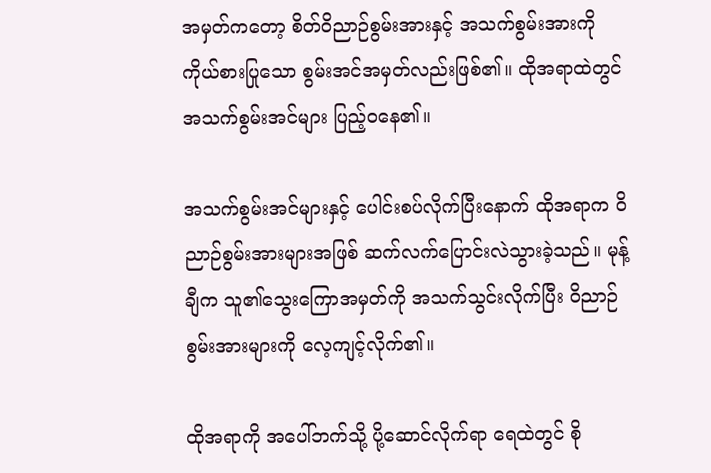အမှတ်ကတော့ စိတ်ဝိညာဉ်စွမ်းအားနှင့် အသက်စွမ်းအားကို ကိုယ်စားပြုသော စွမ်းအင်အမှတ်လည်းဖြစ်၏။ ထိုအရာထဲတွင် အသက်စွမ်းအင်များ ပြည့်ဝနေ၏။

အသက်စွမ်းအင်များနှင့် ပေါင်းစပ်လိုက်ပြီးနောက် ထိုအရာက ဝိညာဉ်စွမ်းအားများအဖြစ် ဆက်လက်ပြောင်းလဲသွားခဲ့သည်။ မုန့်ချီက သူ၏သွေးကြောအမှတ်ကို အသက်သွင်းလိုက်ပြီး ဝိညာဉ်စွမ်းအားများကို လေ့ကျင့်လိုက်၏။

ထိုအရာကို အပေါ်ဘက်သို့ ပို့ဆောင်လိုက်ရာ ရေထဲတွင် စို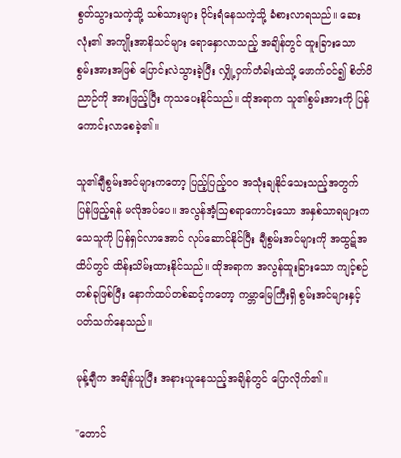စွတ်သွားသကဲ့သို့ သစ်သားများ ဝိုင်းရံနေသကဲ့သို့ ခံစားလာရသည်။ ဆေးလုံး၏ အကျိုးအာနိသင်များ ရောနှောလာသည့် အချိန်တွင် ထူးခြားသော စွမ်းအားအဖြစ် ပြောင်းလဲသွားခဲ့ပြီး လျှို့ဝှက်တံခါးထဲသို့ ဖောက်ဝင်၍ စိတ်ဝိညာဉ်ကို အားဖြည့်ပြီး ကုသပေးနိုင်သည်။ ထိုအရာက သူ၏စွမ်းအားကို ပြန်ကောင်းလာစေခဲ့၏။

သူ၏ချီစွမ်းအင်များကတော့ ပြည့်ပြည့်ဝဝ အသုံးချနိုင်သေးသည့်အတွက် ပြန်ဖြည့်ရန် မလိုအပ်ပေ။ အလွန်အံ့ဩစရာကောင်းသော အနှစ်သာရများက သေသူကို ပြန်ရှင်လာအောင် လုပ်ဆောင်နိုင်ပြီး ချီစွမ်းအင်များကို အထွဋ်အထိပ်တွင် ထိန်းသိမ်းထားနိုင်သည်။ ထိုအရာက အလွန်ထူးခြားသော ကျင့်စဉ်တစ်ခုဖြစ်ပြီး နောက်ထပ်တစ်ဆင့်ကတော့ ကမ္ဘာမြေကြီးရှိ စွမ်းအင်များနှင့် ပတ်သက်နေသည်။

မုန့်ချီက အချိန်ယူပြီး အနားယူနေသည့်အချိန်တွင် ပြောလိုက်၏။

"တောင်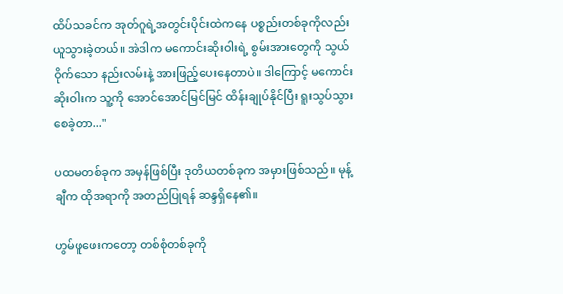ထိပ်သခင်က အုတ်ဂူရဲ့အတွင်းပိုင်းထဲကနေ ပစ္စည်းတစ်ခုကိုလည်း ယူသွားခဲ့တယ်။ အဲဒါက မကောင်းဆိုးဝါးရဲ့ စွမ်းအားတွေကို သွယ်ဝိုက်သော နည်းလမ်းနဲ့ အားဖြည့်ပေးနေတာပဲ။ ဒါကြောင့် မကောင်းဆိုးဝါးက သူ့ကို အောင်အောင်မြင်မြင် ထိန်းချုပ်နိုင်ပြီး ရူးသွပ်သွားစေခဲ့တာ..."

ပထမတစ်ခုက အမှန်ဖြစ်ပြီး ဒုတိယတစ်ခုက အမှားဖြစ်သည်။ မုန့်ချီက ထိုအရာကို အတည်ပြုရန် ဆန္ဒရှိနေ၏။

ဟွမ်ဖူဖေးကတော့ တစ်စုံတစ်ခုကို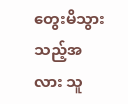တွေးမိသွားသည့်အလား သူ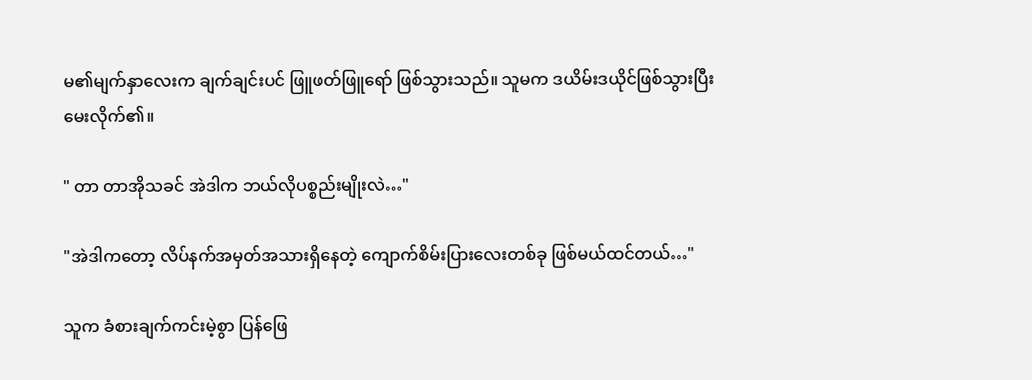မ၏မျက်နှာလေးက ချက်ချင်းပင် ဖြူဖတ်ဖြူရော် ဖြစ်သွားသည်။ သူမက ဒယိမ်းဒယိုင်ဖြစ်သွားပြီး မေးလိုက်၏။

" တာ တာအိုသခင် အဲဒါက ဘယ်လိုပစ္စည်းမျိုးလဲ…"

"အဲဒါကတော့ လိပ်နက်အမှတ်အသားရှိနေတဲ့ ကျောက်စိမ်းပြားလေးတစ်ခု ဖြစ်မယ်ထင်တယ်…"

သူက ခံစားချက်ကင်းမဲ့စွာ ပြန်ဖြေ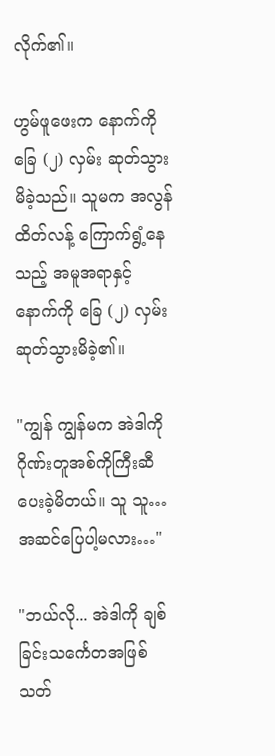လိုက်၏။

ဟွမ်ဖူဖေးက နောက်ကို ခြေ (၂) လှမ်း ဆုတ်သွားမိခဲ့သည်။ သူမက အလွန်ထိတ်လန့် ကြောက်ရွံ့နေသည့် အမူအရာနှင့် နောက်ကို ခြေ (၂) လှမ်း ဆုတ်သွားမိခဲ့၏။

"ကျွန် ကျွန်မက အဲဒါကို ဂိုဏ်းတူအစ်ကိုကြီးဆီ ပေးခဲ့မိတယ်။ သူ သူ…အဆင်ပြေပါ့မလား…"

"ဘယ်လို... အဲဒါကို ချစ်ခြင်းသင်္ကေတအဖြစ် သတ်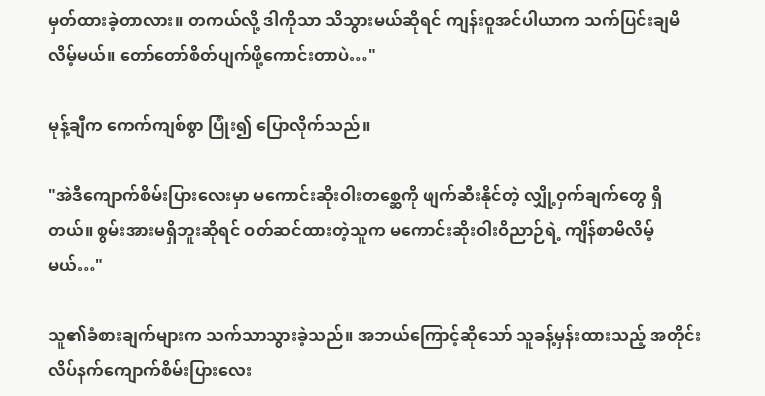မှတ်ထားခဲ့တာလား။ တကယ်လို့ ဒါကိုသာ သိသွားမယ်ဆိုရင် ကျန်းဝူအင်ပါယာက သက်ပြင်းချမိလိမ့်မယ်။ တော်တော်စိတ်ပျက်ဖို့ကောင်းတာပဲ…"

မုန့်ချီက ကေက်ကျစ်စွာ ပြုံး၍ ပြောလိုက်သည်။

"အဲဒီကျောက်စိမ်းပြားလေးမှာ မကောင်းဆိုးဝါးတစ္ဆေကို ဖျက်ဆီးနိုင်တဲ့ လျှို့ဝှက်ချက်တွေ ရှိတယ်။ စွမ်းအားမရှိဘူးဆိုရင် ဝတ်ဆင်ထားတဲ့သူက မကောင်းဆိုးဝါးဝိညာဉ်ရဲ့ ကျိန်စာမိလိမ့်မယ်…"

သူ၏ခံစားချက်များက သက်သာသွားခဲ့သည်။ အဘယ်ကြောင့်ဆိုသော် သူခန့်မှန်းထားသည့် အတိုင်း လိပ်နက်ကျောက်စိမ်းပြားလေး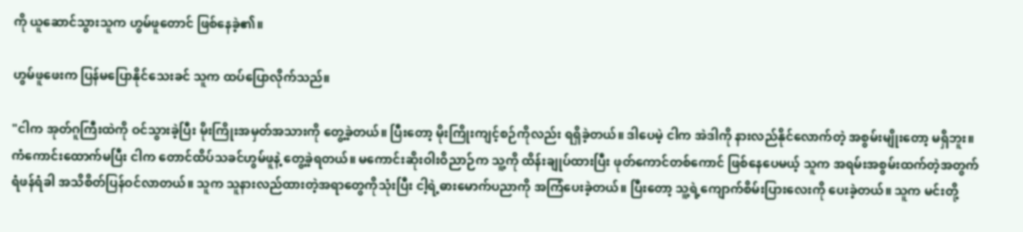ကို ယူဆောင်သွားသူက ဟွမ်ဖူတောင် ဖြစ်နေခဲ့၏။

ဟွမ်ဖူဖေးက ပြန်မပြောနိုင်သေးခင် သူက ထပ်ပြောလိုက်သည်။

"ငါက အုတ်ဂူကြီးထဲကို ဝင်သွားခဲ့ပြီး မိုးကြိုးအမှတ်အသားကို တွေ့ခဲ့တယ်။ ပြီးတော့ မိုးကြိုးကျင့်စဉ်ကိုလည်း ရရှိခဲ့တယ်။ ဒါပေမဲ့ ငါက အဲဒါကို နားလည်နိုင်လောက်တဲ့ အစွမ်းမျိုးတော့ မရှိဘူး။ ကံကောင်းထောက်မပြီး ငါက တောင်ထိပ်သခင်ဟွမ်ဖူနဲ့ တွေ့ခဲ့ရတယ်။ မကောင်းဆိုးဝါးဝိညာဉ်က သူ့ကို ထိန်းချုပ်ထားပြီး ဖုတ်ကောင်တစ်ကောင် ဖြစ်နေပေမယ့် သူက အရမ်းအစွမ်းထက်တဲ့အတွက် ရံဖန်ရံခါ အသိစိတ်ပြန်ဝင်လာတယ်။ သူက သူနားလည်ထားတဲ့အရာတွေကိုသုံးပြီး ငါ့ရဲ့ဓားမောက်ပညာကို အကြံပေးခဲ့တယ်။ ပြီးတော့ သူ့ရဲ့ကျောက်စိမ်းပြားလေးကို ပေးခဲ့တယ်။ သူက မင်းတို့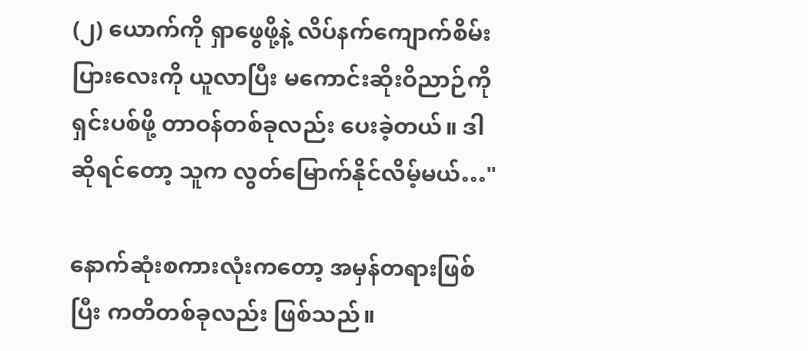(၂) ယောက်ကို ရှာဖွေဖို့နဲ့ လိပ်နက်ကျောက်စိမ်းပြားလေးကို ယူလာပြီး မကောင်းဆိုးဝိညာဉ်ကိုရှင်းပစ်ဖို့ တာဝန်တစ်ခုလည်း ပေးခဲ့တယ်။ ဒါဆိုရင်တော့ သူက လွတ်မြောက်နိုင်လိမ့်မယ်…"

နောက်ဆုံးစကားလုံးကတော့ အမှန်တရားဖြစ်ပြီး ကတိတစ်ခုလည်း ဖြစ်သည်။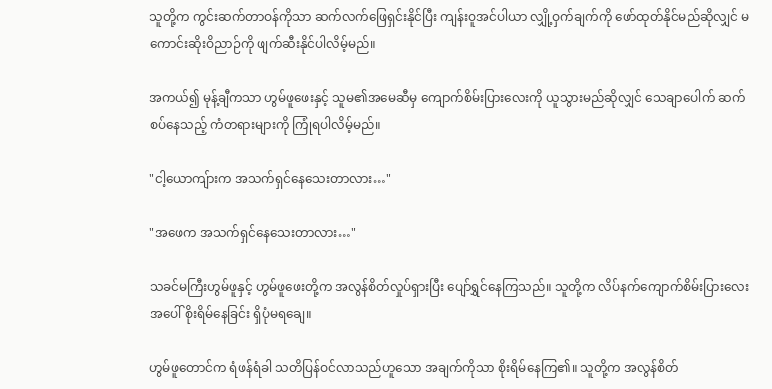သူတို့က ကွင်းဆက်တာဝန်ကိုသာ ဆက်လက်ဖြေရှင်းနိုင်ပြီး ကျန်းဝူအင်ပါယာ လျှို့ဝှက်ချက်ကို ဖော်ထုတ်နိုင်မည်ဆိုလျှင် မကောင်းဆိုးဝိညာဉ်ကို ဖျက်ဆီးနိုင်ပါလိမ့်မည်။

အကယ်၍ မုန့်ချီကသာ ဟွမ်ဖူဖေးနှင့် သူမ၏အမေဆီမှ ကျောက်စိမ်းပြားလေးကို ယူသွားမည်ဆိုလျှင် သေချာပေါက် ဆက်စပ်နေသည့် ကံတရားများကို ကြုံရပါလိမ့်မည်။

"ငါ့ယောကျ်ားက အသက်ရှင်နေသေးတာလား…"

"အဖေက အသက်ရှင်နေသေးတာလား…"

သခင်မကြီးဟွမ်ဖူနှင့် ဟွမ်ဖူဖေးတို့က အလွန်စိတ်လှုပ်ရှားပြီး ပျော်ရွှင်နေကြသည်။ သူတို့က လိပ်နက်ကျောက်စိမ်းပြားလေးအပေါ် စိုးရိမ်နေခြင်း ရှိပုံမရချေ။

ဟွမ်ဖူတောင်က ရံဖန်ရံခါ သတိပြန်ဝင်လာသည်ဟူသော အချက်ကိုသာ စိုးရိမ်နေကြ၏။ သူတို့က အလွန်စိတ်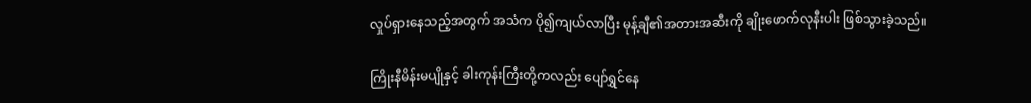လှုပ်ရှားနေသည့်အတွက် အသံက ပို၍ကျယ်လာပြီး မုန့်ချီ၏အတားအဆီးကို ချိုးဖောက်လုနီးပါး ဖြစ်သွားခဲ့သည်။

ကြိုးနီမိန်းမပျိုနှင့် ခါးကုန်းကြီးတို့ကလည်း ပျော်ရွှင်နေ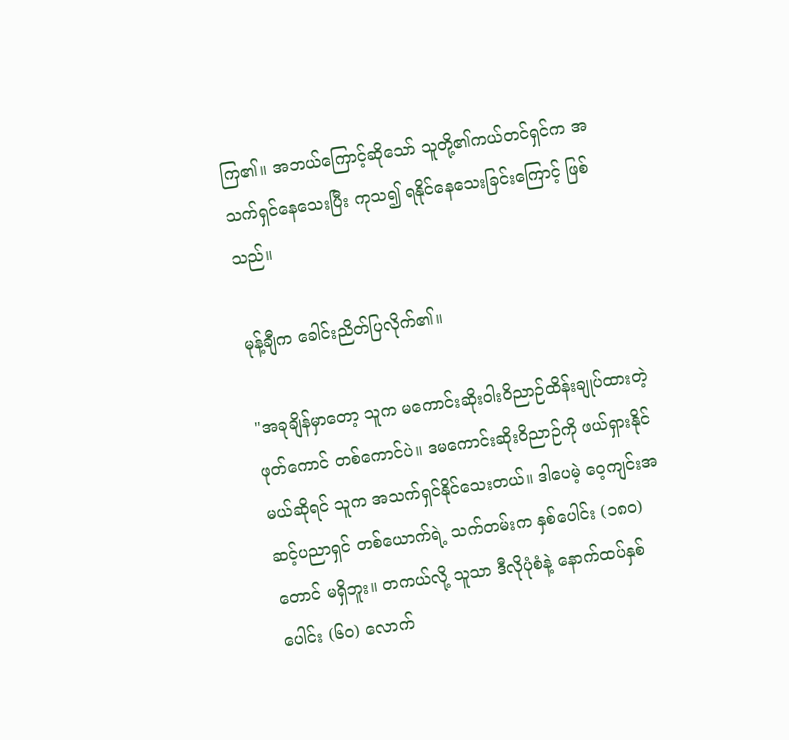ကြ၏။ အဘယ်ကြောင့်ဆိုသော် သူတို့၏ကယ်တင်ရှင်က အသက်ရှင်နေသေးပြီး ကုသ၍ ရနိုင်နေသေးခြင်းကြောင့် ဖြစ်သည်။

မုန့်ချီက ခေါင်းညိတ်ပြလိုက်၏။

"အခုချိန်မှာတော့ သူက မကောင်းဆိုးဝါးဝိညာဉ်ထိန်းချုပ်ထားတဲ့ ဖုတ်ကောင် တစ်ကောင်ပဲ။ ဒမကောင်းဆိုးဝိညာဉ်ကို ဖယ်ရှားနိုင်မယ်ဆိုရင် သူက အသက်ရှင်နိုင်သေးတယ်။ ဒါပေမဲ့ ဝေ့ကျင်းအဆင့်ပညာရှင် တစ်ယောက်ရဲ့ သက်တမ်းက နှစ်ပေါင်း (၁၈၀) တောင် မရှိဘူး။ တကယ်လို့ သူသာ ဒီလိုပုံစံနဲ့ နောက်ထပ်နှစ်ပေါင်း (၆၀) လောက်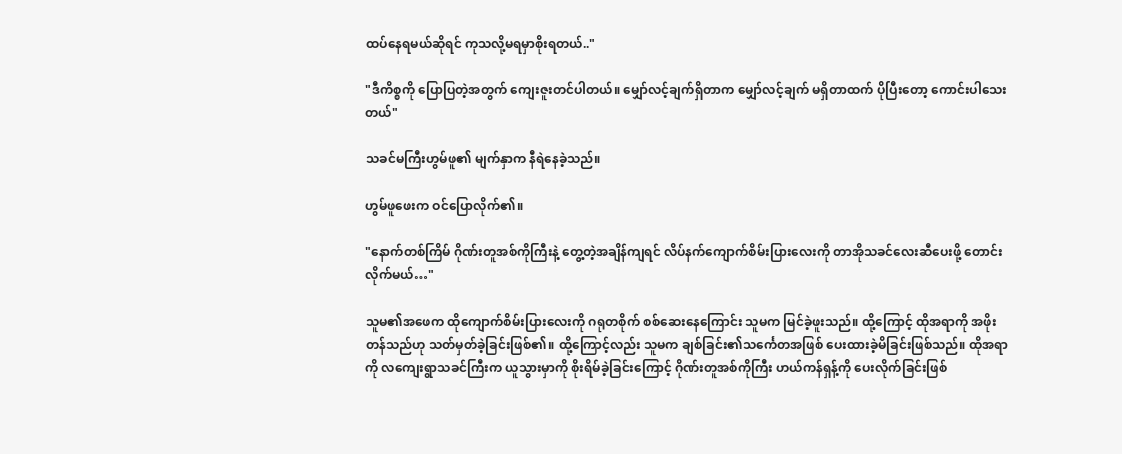ထပ်နေရမယ်ဆိုရင် ကုသလို့မရမှာစိုးရတယ်.."

"ဒီကိစ္စကို ပြောပြတဲ့အတွက် ကျေးဇူးတင်ပါတယ်။ မျှော်လင့်ချက်ရှိတာက မျှော်လင့်ချက် မရှိတာထက် ပိုပြီးတော့ ကောင်းပါသေးတယ်"

သခင်မကြီးဟွမ်ဖူ၏ မျက်နှာက နီရဲနေခဲ့သည်။

ဟွမ်ဖူဖေးက ဝင်ပြောလိုက်၏။

"နောက်တစ်ကြိမ် ဂိုဏ်းတူအစ်ကိုကြီးနဲ့ တွေ့တဲ့အချိန်ကျရင် လိပ်နက်ကျောက်စိမ်းပြားလေးကို တာအိုသခင်လေးဆီပေးဖို့ တောင်းလိုက်မယ်…"

သူမ၏အဖေက ထိုကျောက်စိမ်းပြားလေးကို ဂရုတစိုက် စစ်ဆေးနေကြောင်း သူမက မြင်ခဲ့ဖူးသည်။ ထို့ကြောင့် ထိုအရာကို အဖိုးတန်သည်ဟု သတ်မှတ်ခဲ့ခြင်းဖြစ်၏။ ထို့ကြောင့်လည်း သူမက ချစ်ခြင်း၏သင်္ကေတအဖြစ် ပေးထားခဲ့မိခြင်းဖြစ်သည်။ ထိုအရာကို လကျေးရွာသခင်ကြီးက ယူသွားမှာကို စိုးရိမ်ခဲ့ခြင်းကြောင့် ဂိုဏ်းတူအစ်ကိုကြီး ဟယ်ကန်ရှန့်ကို ပေးလိုက်ခြင်းဖြစ်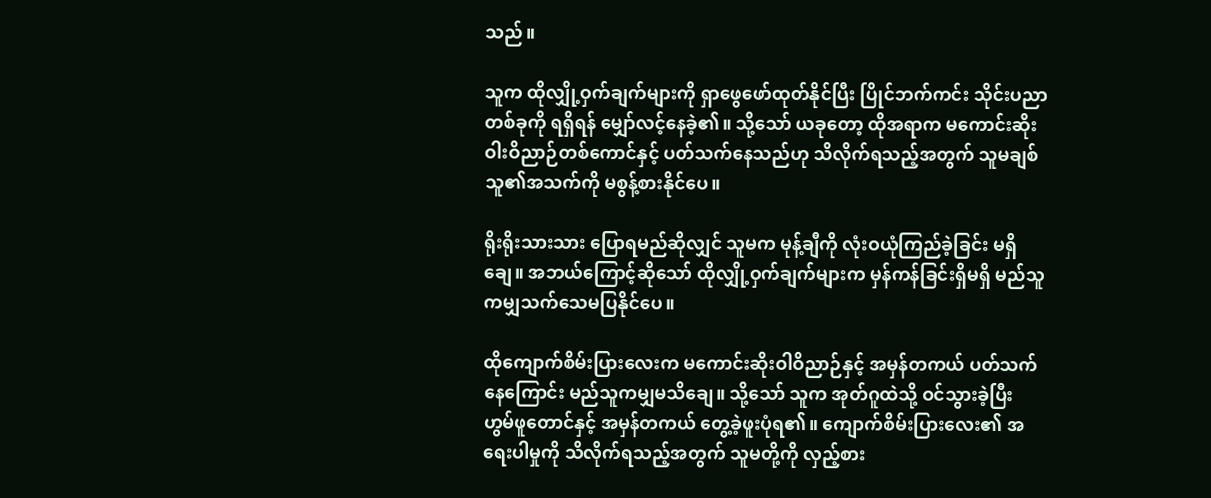သည်။

သူက ထိုလျှို့ဝှက်ချက်များကို ရှာဖွေဖော်ထုတ်နိုင်ပြီး ပြိုင်ဘက်ကင်း သိုင်းပညာတစ်ခုကို ရရှိရန် မျှော်လင့်နေခဲ့၏။ သို့သော် ယခုတော့ ထိုအရာက မကောင်းဆိုးဝါးဝိညာဉ်တစ်ကောင်နှင့် ပတ်သက်နေသည်ဟု သိလိုက်ရသည့်အတွက် သူမချစ်သူ၏အသက်ကို မစွန့်စားနိုင်ပေ။

ရိုးရိုးသားသား ပြောရမည်ဆိုလျှင် သူမက မုန့်ချီကို လုံးဝယုံကြည်ခဲ့ခြင်း မရှိချေ။ အဘယ်ကြောင့်ဆိုသော် ထိုလျှို့ဝှက်ချက်များက မှန်ကန်ခြင်းရှိမရှိ မည်သူကမျှသက်သေမပြနိုင်ပေ။

ထိုကျောက်စိမ်းပြားလေးက မကောင်းဆိုးဝါဝိညာဉ်နှင့် အမှန်တကယ် ပတ်သက်နေကြောင်း မည်သူကမျှမသိချေ။ သို့သော် သူက အုတ်ဂူထဲသို့ ဝင်သွားခဲ့ပြီး ဟွမ်ဖူတောင်နှင့် အမှန်တကယ် တွေ့ခဲ့ဖူးပုံရ၏။ ကျောက်စိမ်းပြားလေး၏ အရေးပါမှုကို သိလိုက်ရသည့်အတွက် သူမတို့ကို လှည့်စား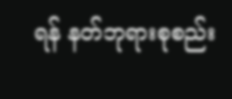ရန် နတ်ဘုရားစုစည်း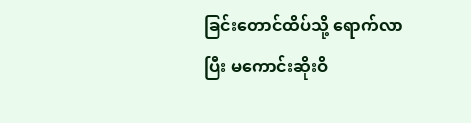ခြင်းတောင်ထိပ်သို့ ရောက်လာပြီး မကောင်းဆိုးဝိ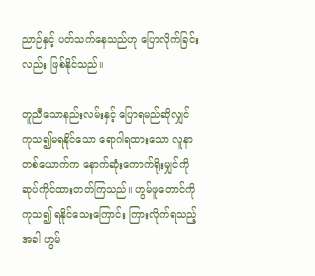ညာဉ်နှင့် ပတ်သက်နေသည်ဟု ပြောလိုက်ခြင်းလည်း ဖြစ်နိုင်သည်။

တူညီသောနည်းလမ်းနှင့် ပြောရမည်ဆိုလျှင် ကုသ၍မရနိုင်သော ရောဂါရထားသော လူနာတစ်ယောက်က နောက်ဆုံးကောက်ရိုးမျှင်ကို ဆုပ်ကိုင်ထားတတ်ကြသည်။ ဟွမ်ဖူတောင်ကို ကုသ၍ ရနိုင်သေးကြောင်း ကြားလိုက်ရသည့်အခါ ဟွမ်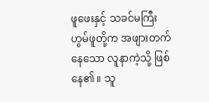ဖူဖေးနှင့် သခင်မကြီးဟွမ်ဖူတို့က အဖျားတက်နေသော လူနာကဲ့သို့ ဖြစ်နေ၏။ သူ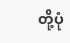တို့ပုံ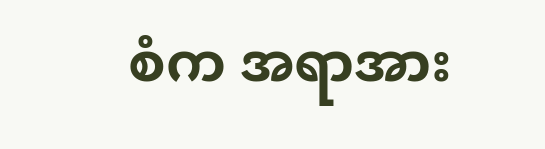စံက အရာအား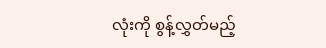လုံးကို စွန့်လွှတ်မည့်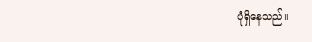ပုံရှိနေသည်။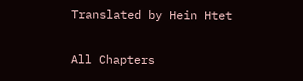Translated by Hein Htet

All Chapters